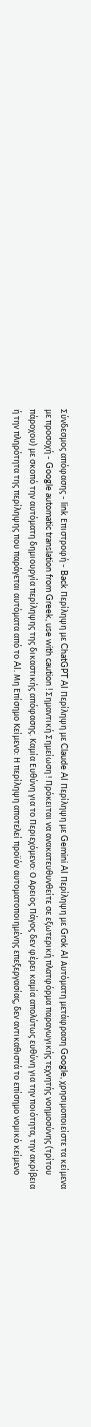Σύνδεσμος απόφασης - link Επιστροφή - Back Περίληψη με ChatGPT AI Περίληψη με Claude AI Περίληψη με Gemini AI Περίληψη με Grok AI Αυτόματη μετάφραση Google, χρησιμοποιείστε τα κείμενα με προσοχή - Google automatic translation from Greek, use with caution ! Σημαντική Σημείωση ! Πρόκειται να ανακατευθυνθείτε σε εξωτερική πλατφόρμα παραγωγικής τεχνητής νοημοσύνης (τρίτου πάροχου) με σκοπό την αυτόματη δημιουργία περίληψης της δικαστικής απόφασης. Καμία Ευθύνη για το Περιεχόμενο: Ο Αρειος Πάγος δεν φέρει καμία απολύτως ευθύνη για την ποιότητα, την ακρίβεια ή την πληρότητα της περίληψης που παράγεται αυτόματα από το AI. Μη Επίσημο Κείμενο: Η περίληψη αποτελεί προϊόν αυτοματοποιημένης επεξεργασίας, δεν αντικαθιστά το επίσημο νομικό κείμενο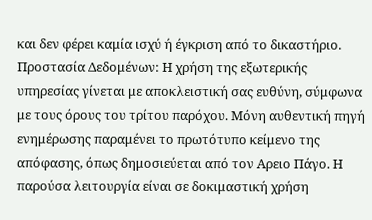και δεν φέρει καμία ισχύ ή έγκριση από το δικαστήριο. Προστασία Δεδομένων: Η χρήση της εξωτερικής υπηρεσίας γίνεται με αποκλειστική σας ευθύνη, σύμφωνα με τους όρους του τρίτου παρόχου. Μόνη αυθεντική πηγή ενημέρωσης παραμένει το πρωτότυπο κείμενο της απόφασης, όπως δημοσιεύεται από τον Αρειο Πάγο. Η παρούσα λειτουργία είναι σε δοκιμαστική χρήση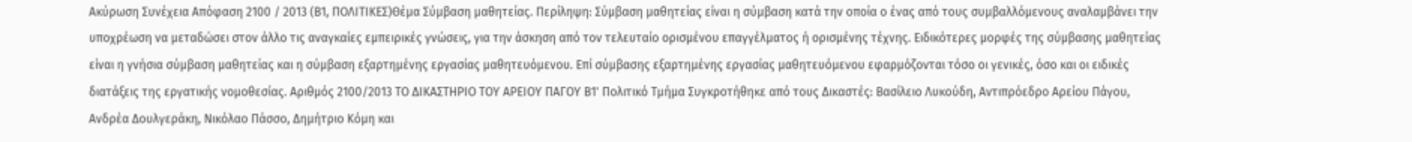Ακύρωση Συνέχεια Απόφαση 2100 / 2013 (Β1, ΠΟΛΙΤΙΚΕΣ)Θέμα Σύμβαση μαθητείας. Περίληψη: Σύμβαση μαθητείας είναι η σύμβαση κατά την οποία ο ένας από τους συμβαλλόμενους αναλαμβάνει την υποχρέωση να μεταδώσει στον άλλο τις αναγκαίες εμπειρικές γνώσεις, για την άσκηση από τον τελευταίο ορισμένου επαγγέλματος ή ορισμένης τέχνης. Ειδικότερες μορφές της σύμβασης μαθητείας είναι η γνήσια σύμβαση μαθητείας και η σύμβαση εξαρτημένης εργασίας μαθητευόμενου. Επί σύμβασης εξαρτημένης εργασίας μαθητευόμενου εφαρμόζονται τόσο οι γενικές, όσο και οι ειδικές διατάξεις της εργατικής νομοθεσίας. Αριθμός 2100/2013 ΤΟ ΔΙΚΑΣΤΗΡΙΟ ΤΟΥ ΑΡΕΙΟΥ ΠΑΓΟΥ Β1' Πολιτικό Τμήμα Συγκροτήθηκε από τους Δικαστές: Βασίλειο Λυκούδη, Αντιπρόεδρο Αρείου Πάγου, Ανδρέα Δουλγεράκη, Νικόλαο Πάσσο, Δημήτριο Κόμη και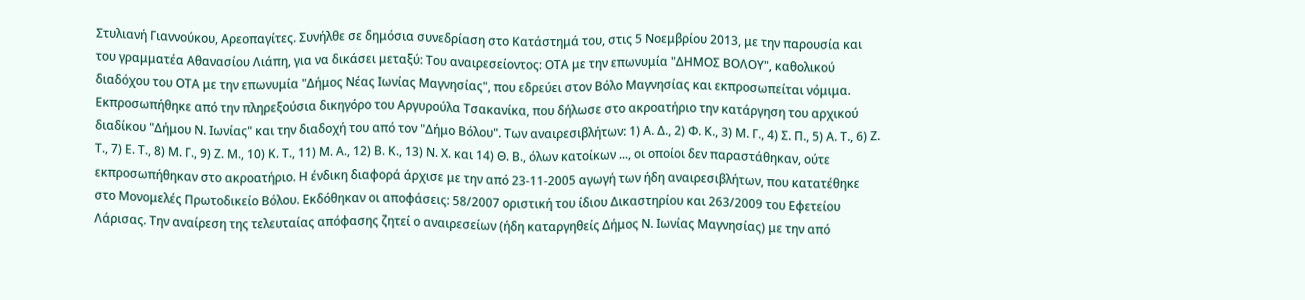Στυλιανή Γιαννούκου, Αρεοπαγίτες. Συνήλθε σε δημόσια συνεδρίαση στο Κατάστημά του, στις 5 Νοεμβρίου 2013, με την παρουσία και του γραμματέα Αθανασίου Λιάπη, για να δικάσει μεταξύ: Του αναιρεσείοντος: ΟΤΑ με την επωνυμία "ΔΗΜΟΣ ΒΟΛΟΥ", καθολικού διαδόχου του ΟΤΑ με την επωνυμία "Δήμος Νέας Ιωνίας Μαγνησίας", που εδρεύει στον Βόλο Μαγνησίας και εκπροσωπείται νόμιμα. Εκπροσωπήθηκε από την πληρεξούσια δικηγόρο του Αργυρούλα Τσακανίκα, που δήλωσε στο ακροατήριο την κατάργηση του αρχικού διαδίκου "Δήμου Ν. Ιωνίας" και την διαδοχή του από τον "Δήμο Βόλου". Των αναιρεσιβλήτων: 1) Α. Δ., 2) Φ. Κ., 3) Μ. Γ., 4) Σ. Π., 5) Α. Τ., 6) Ζ. Τ., 7) Ε. Τ., 8) Μ. Γ., 9) Ζ. Μ., 10) Κ. Τ., 11) Μ. Α., 12) Β. Κ., 13) Ν. Χ. και 14) Θ. Β., όλων κατοίκων ..., οι οποίοι δεν παραστάθηκαν, ούτε εκπροσωπήθηκαν στο ακροατήριο. Η ένδικη διαφορά άρχισε με την από 23-11-2005 αγωγή των ήδη αναιρεσιβλήτων, που κατατέθηκε στο Μονομελές Πρωτοδικείο Βόλου. Εκδόθηκαν οι αποφάσεις: 58/2007 οριστική του ίδιου Δικαστηρίου και 263/2009 του Εφετείου Λάρισας. Την αναίρεση της τελευταίας απόφασης ζητεί ο αναιρεσείων (ήδη καταργηθείς Δήμος Ν. Ιωνίας Μαγνησίας) με την από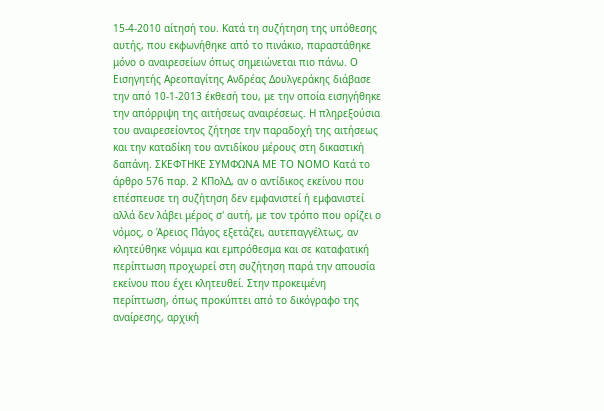15-4-2010 αίτησή του. Κατά τη συζήτηση της υπόθεσης αυτής, που εκφωνήθηκε από το πινάκιο, παραστάθηκε μόνο ο αναιρεσείων όπως σημειώνεται πιο πάνω. Ο Εισηγητής Αρεοπαγίτης Ανδρέας Δουλγεράκης διάβασε την από 10-1-2013 έκθεσή του, με την οποία εισηγήθηκε την απόρριψη της αιτήσεως αναιρέσεως. Η πληρεξούσια του αναιρεσείοντος ζήτησε την παραδοχή της αιτήσεως και την καταδίκη του αντιδίκου μέρους στη δικαστική δαπάνη. ΣΚΕΦΤΗΚΕ ΣΥΜΦΩΝΑ ΜΕ ΤΟ ΝΟΜΟ Κατά το άρθρο 576 παρ. 2 ΚΠολΔ, αν ο αντίδικος εκείνου που επέσπευσε τη συζήτηση δεν εμφανιστεί ή εμφανιστεί αλλά δεν λάβει μέρος σ' αυτή, με τον τρόπο που ορίζει ο νόμος, ο Άρειος Πάγος εξετάζει, αυτεπαγγέλτως, αν κλητεύθηκε νόμιμα και εμπρόθεσμα και σε καταφατική περίπτωση προχωρεί στη συζήτηση παρά την απουσία εκείνου που έχει κλητευθεί. Στην προκειμένη περίπτωση, όπως προκύπτει από το δικόγραφο της αναίρεσης, αρχική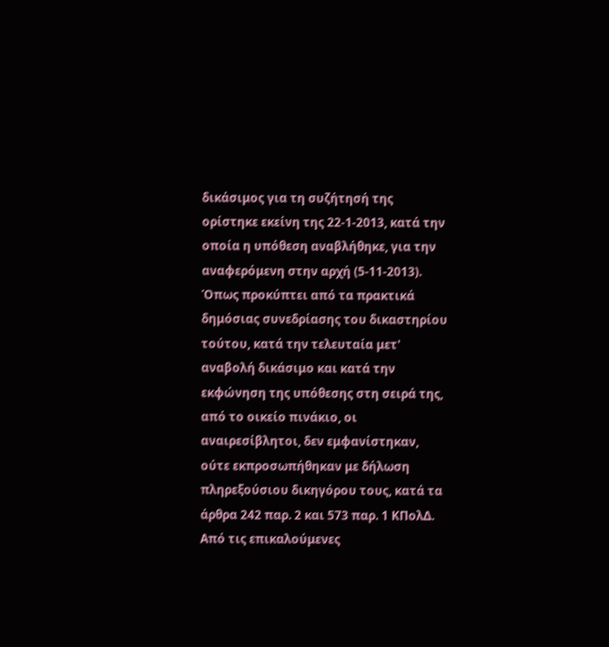δικάσιμος για τη συζήτησή της ορίστηκε εκείνη της 22-1-2013, κατά την οποία η υπόθεση αναβλήθηκε, για την αναφερόμενη στην αρχή (5-11-2013). Όπως προκύπτει από τα πρακτικά δημόσιας συνεδρίασης του δικαστηρίου τούτου, κατά την τελευταία μετ' αναβολή δικάσιμο και κατά την εκφώνηση της υπόθεσης στη σειρά της, από το οικείο πινάκιο, οι αναιρεσίβλητοι, δεν εμφανίστηκαν, ούτε εκπροσωπήθηκαν με δήλωση πληρεξούσιου δικηγόρου τους, κατά τα άρθρα 242 παρ. 2 και 573 παρ. 1 ΚΠολΔ. Από τις επικαλούμενες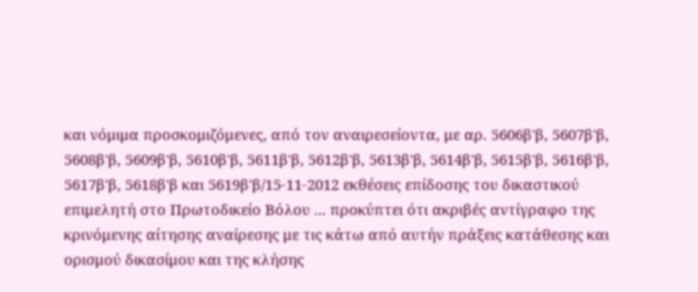και νόμιμα προσκομιζόμενες, από τον αναιρεσείοντα, με αρ. 5606β'β, 5607β'β, 5608β'β, 5609β'β, 5610β'β, 5611β'β, 5612β'β, 5613β'β, 5614β'β, 5615β'β, 5616β'β, 5617β'β, 5618β'β και 5619β'β/15-11-2012 εκθέσεις επίδοσης του δικαστικού επιμελητή στο Πρωτοδικείο Βόλου ... προκύπτει ότι ακριβές αντίγραφο της κρινόμενης αίτησης αναίρεσης με τις κάτω από αυτήν πράξεις κατάθεσης και ορισμού δικασίμου και της κλήσης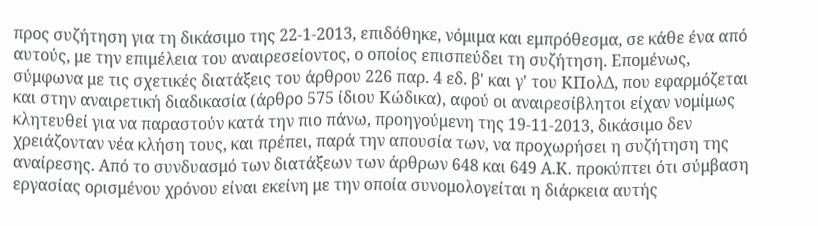προς συζήτηση για τη δικάσιμο της 22-1-2013, επιδόθηκε, νόμιμα και εμπρόθεσμα, σε κάθε ένα από αυτούς, με την επιμέλεια του αναιρεσείοντος, ο οποίος επισπεύδει τη συζήτηση. Επομένως, σύμφωνα με τις σχετικές διατάξεις του άρθρου 226 παρ. 4 εδ. β' και γ' του ΚΠολΔ, που εφαρμόζεται και στην αναιρετική διαδικασία (άρθρο 575 ίδιου Κώδικα), αφού οι αναιρεσίβλητοι είχαν νομίμως κλητευθεί για να παραστούν κατά την πιο πάνω, προηγούμενη της 19-11-2013, δικάσιμο δεν χρειάζονταν νέα κλήση τους, και πρέπει, παρά την απουσία των, να προχωρήσει η συζήτηση της αναίρεσης. Από το συνδυασμό των διατάξεων των άρθρων 648 και 649 Α.Κ. προκύπτει ότι σύμβαση εργασίας ορισμένου χρόνου είναι εκείνη με την οποία συνομολογείται η διάρκεια αυτής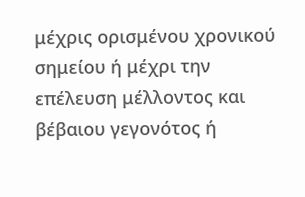μέχρις ορισμένου χρονικού σημείου ή μέχρι την επέλευση μέλλοντος και βέβαιου γεγονότος ή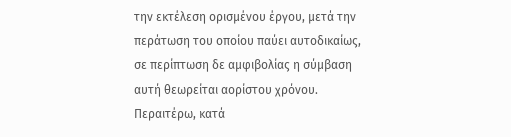την εκτέλεση ορισμένου έργου, μετά την περάτωση του οποίου παύει αυτοδικαίως, σε περίπτωση δε αμφιβολίας η σύμβαση αυτή θεωρείται αορίστου χρόνου. Περαιτέρω, κατά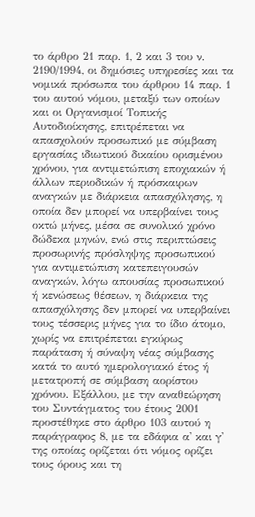το άρθρο 21 παρ. 1, 2 και 3 του ν. 2190/1994, οι δημόσιες υπηρεσίες και τα νομικά πρόσωπα του άρθρου 14 παρ. 1 του αυτού νόμου, μεταξύ των οποίων και οι Οργανισμοί Τοπικής Αυτοδιοίκησης, επιτρέπεται να απασχολούν προσωπικό με σύμβαση εργασίας ιδιωτικού δικαίου ορισμένου χρόνου, για αντιμετώπιση εποχιακών ή άλλων περιοδικών ή πρόσκαιρων αναγκών με διάρκεια απασχόλησης, η οποία δεν μπορεί να υπερβαίνει τους οκτώ μήνες, μέσα σε συνολικό χρόνο δώδεκα μηνών, ενώ στις περιπτώσεις προσωρινής πρόσληψης προσωπικού για αντιμετώπιση κατεπειγουσών αναγκών, λόγω απουσίας προσωπικού ή κενώσεως θέσεων, η διάρκεια της απασχόλησης δεν μπορεί να υπερβαίνει τους τέσσερις μήνες για το ίδιο άτομο, χωρίς να επιτρέπεται εγκύρως παράταση ή σύναψη νέας σύμβασης κατά το αυτό ημερολογιακό έτος ή μετατροπή σε σύμβαση αορίστου χρόνου. Εξάλλου, με την αναθεώρηση του Συντάγματος του έτους 2001 προστέθηκε στο άρθρο 103 αυτού η παράγραφος 8, με τα εδάφια α' και γ' της οποίας ορίζεται ότι νόμος ορίζει τους όρους και τη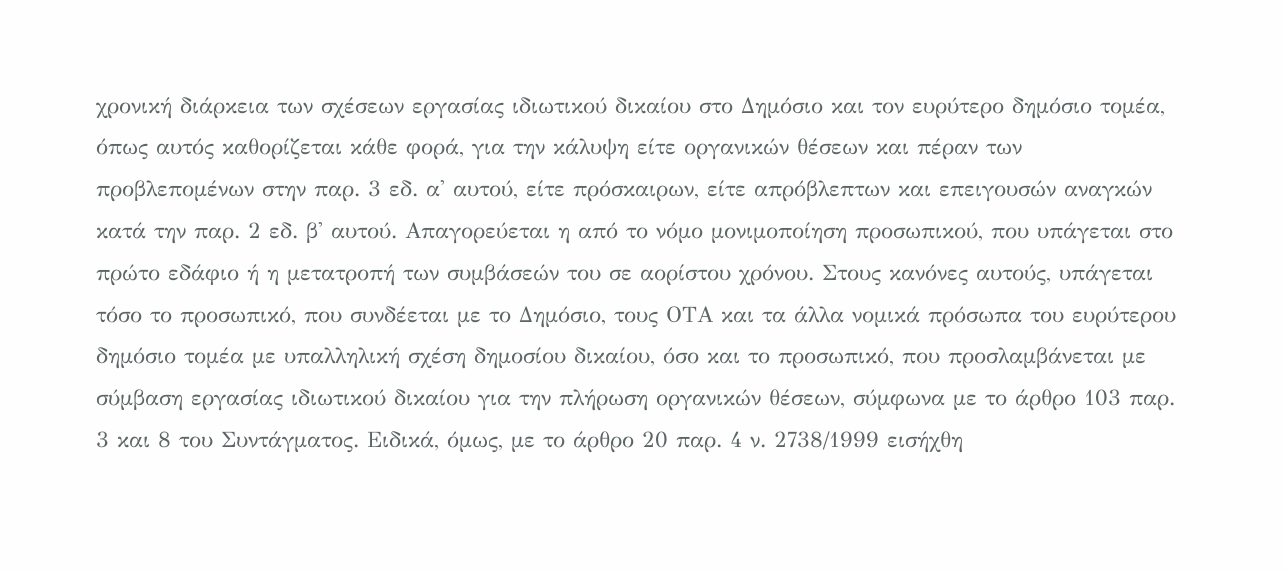χρονική διάρκεια των σχέσεων εργασίας ιδιωτικού δικαίου στο Δημόσιο και τον ευρύτερο δημόσιο τομέα, όπως αυτός καθορίζεται κάθε φορά, για την κάλυψη είτε οργανικών θέσεων και πέραν των προβλεπομένων στην παρ. 3 εδ. α' αυτού, είτε πρόσκαιρων, είτε απρόβλεπτων και επειγουσών αναγκών κατά την παρ. 2 εδ. β' αυτού. Απαγορεύεται η από το νόμο μονιμοποίηση προσωπικού, που υπάγεται στο πρώτο εδάφιο ή η μετατροπή των συμβάσεών του σε αορίστου χρόνου. Στους κανόνες αυτούς, υπάγεται τόσο το προσωπικό, που συνδέεται με το Δημόσιο, τους ΟΤΑ και τα άλλα νομικά πρόσωπα του ευρύτερου δημόσιο τομέα με υπαλληλική σχέση δημοσίου δικαίου, όσο και το προσωπικό, που προσλαμβάνεται με σύμβαση εργασίας ιδιωτικού δικαίου για την πλήρωση οργανικών θέσεων, σύμφωνα με το άρθρο 103 παρ. 3 και 8 του Συντάγματος. Ειδικά, όμως, με το άρθρο 20 παρ. 4 ν. 2738/1999 εισήχθη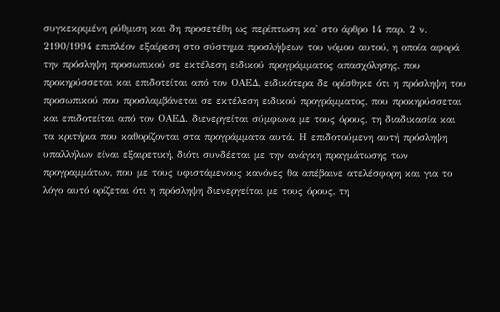συγκεκριμένη ρύθμιση και δη προσετέθη ως περίπτωση κα' στο άρθρο 14 παρ. 2 ν. 2190/1994 επιπλέον εξαίρεση στο σύστημα προσλήψεων του νόμου αυτού, η οποία αφορά την πρόσληψη προσωπικού σε εκτέλεση ειδικού προγράμματος απασχόλησης, που προκηρύσσεται και επιδοτείται από τον ΟΑΕΔ, ειδικότερα δε ορίσθηκε ότι η πρόσληψη του προσωπικού που προσλαμβάνεται σε εκτέλεση ειδικού προγράμματος, που προκηρύσσεται και επιδοτείται από τον ΟΑΕΔ. διενεργείται σύμφωνα με τους όρους, τη διαδικασία και τα κριτήρια που καθορίζονται στα προγράμματα αυτά. Η επιδοτούμενη αυτή πρόσληψη υπαλλήλων είναι εξαιρετική, διότι συνδέεται με την ανάγκη πραγμάτωσης των προγραμμάτων, που με τους υφιστάμενους κανόνες θα απέβαινε ατελέσφορη και για το λόγο αυτό ορίζεται ότι η πρόσληψη διενεργείται με τους όρους, τη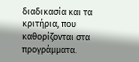διαδικασία και τα κριτήρια, που καθορίζονται στα προγράμματα.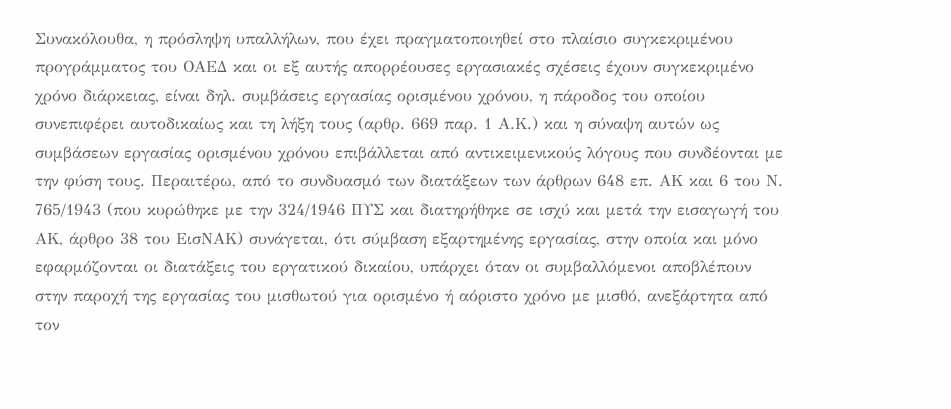Συνακόλουθα, η πρόσληψη υπαλλήλων, που έχει πραγματοποιηθεί στο πλαίσιο συγκεκριμένου προγράμματος του ΟΑΕΔ και οι εξ αυτής απορρέουσες εργασιακές σχέσεις έχουν συγκεκριμένο χρόνο διάρκειας, είναι δηλ. συμβάσεις εργασίας ορισμένου χρόνου, η πάροδος του οποίου συνεπιφέρει αυτοδικαίως και τη λήξη τους (αρθρ. 669 παρ. 1 Α.Κ.) και η σύναψη αυτών ως συμβάσεων εργασίας ορισμένου χρόνου επιβάλλεται από αντικειμενικούς λόγους που συνδέονται με την φύση τους. Περαιτέρω, από το συνδυασμό των διατάξεων των άρθρων 648 επ. ΑΚ και 6 του Ν. 765/1943 (που κυρώθηκε με την 324/1946 ΠΥΣ και διατηρήθηκε σε ισχύ και μετά την εισαγωγή του ΑΚ, άρθρο 38 του ΕισΝΑΚ) συνάγεται, ότι σύμβαση εξαρτημένης εργασίας, στην οποία και μόνο εφαρμόζονται οι διατάξεις του εργατικού δικαίου, υπάρχει όταν οι συμβαλλόμενοι αποβλέπουν στην παροχή της εργασίας του μισθωτού για ορισμένο ή αόριστο χρόνο με μισθό, ανεξάρτητα από τον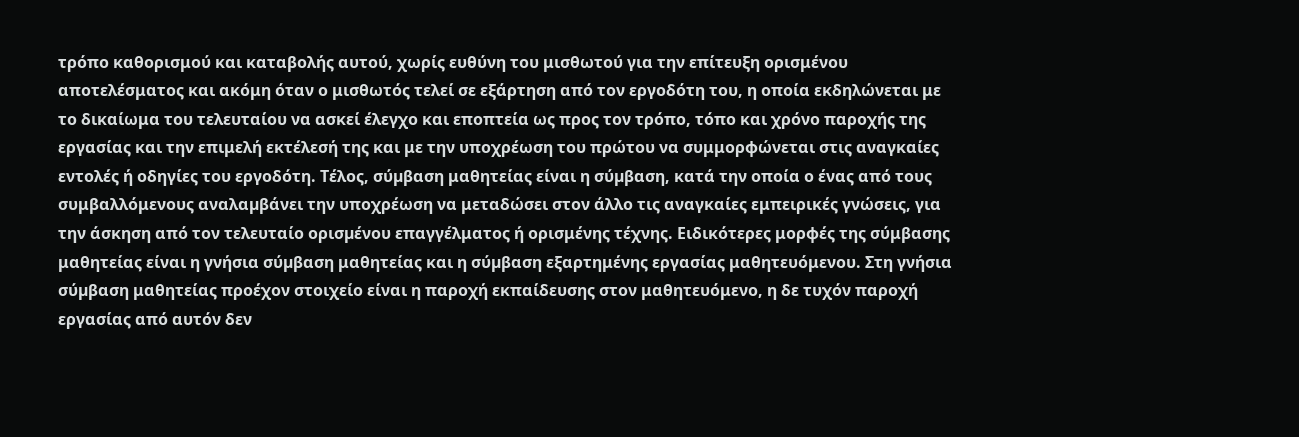τρόπο καθορισμού και καταβολής αυτού, χωρίς ευθύνη του μισθωτού για την επίτευξη ορισμένου αποτελέσματος και ακόμη όταν ο μισθωτός τελεί σε εξάρτηση από τον εργοδότη του, η οποία εκδηλώνεται με το δικαίωμα του τελευταίου να ασκεί έλεγχο και εποπτεία ως προς τον τρόπο, τόπο και χρόνο παροχής της εργασίας και την επιμελή εκτέλεσή της και με την υποχρέωση του πρώτου να συμμορφώνεται στις αναγκαίες εντολές ή οδηγίες του εργοδότη. Τέλος, σύµβαση μαθητείας είναι η σύµβαση, κατά την οποία ο ένας από τους συμβαλλόμενους αναλαµβάνει την υποχρέωση να μεταδώσει στον άλλο τις αναγκαίες εμπειρικές γνώσεις, για την άσκηση από τον τελευταίο ορισµένου επαγγέλματος ή ορισμένης τέχνης. Ειδικότερες μορφές της σύμβασης μαθητείας είναι η γνήσια σύµβαση μαθητείας και η σύµβαση εξαρτημένης εργασίας μαθητευόμενου. Στη γνήσια σύµβαση μαθητείας προέχον στοιχείο είναι η παροχή εκπαίδευσης στον μαθητευόμενο, η δε τυχόν παροχή εργασίας από αυτόν δεν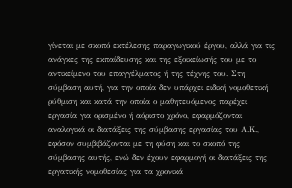γίνεται µε σκοπό εκτέλεσης παραγωγικού έργου, αλλά για τις ανάγκες της εκπαίδευσης και της εξοικείωσής του µε το αντικείμενο του επαγγέλματος ή της τέχνης του. Στη σύµβαση αυτή, για την οποία δεν υπάρχει ειδική νοµοθετική ρύθµιση και κατά την οποία ο μαθητευόμενος παρέχει εργασία για ορισμένο ή αόριστο χρόνο, εφαρμόζονται αναλογικά οι διατάξεις της σύµβασης εργασίας του Α.Κ., εφόσον συμβιβάζονται µε τη φύση και το σκοπό της σύµβασης αυτής, ενώ δεν έχουν εφαρμογή οι διατάξεις της εργατικής νοµοθεσίας για τα χρονικά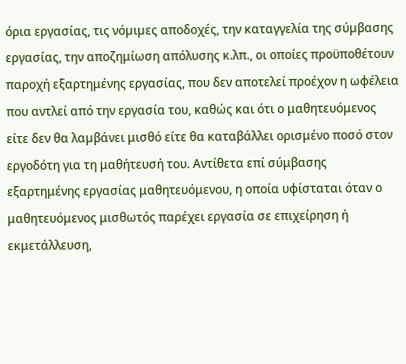όρια εργασίας, τις νόµιµες αποδοχές, την καταγγελία της σύµβασης εργασίας, την αποζημίωση απόλυσης κ.λπ., οι οποίες προϋποθέτουν παροχή εξαρτημένης εργασίας, που δεν αποτελεί προέχον η ωφέλεια που αντλεί από την εργασία του, καθώς και ότι ο μαθητευόμενος είτε δεν θα λαµβάνει μισθό είτε θα καταβάλλει ορισμένο ποσό στον εργοδότη για τη μαθήτευσή του. Αντίθετα επί σύμβασης εξαρτημένης εργασίας μαθητευόμενου, η οποία υφίσταται όταν ο μαθητευόμενος μισθωτός παρέχει εργασία σε επιχείρηση ή εκμετάλλευση,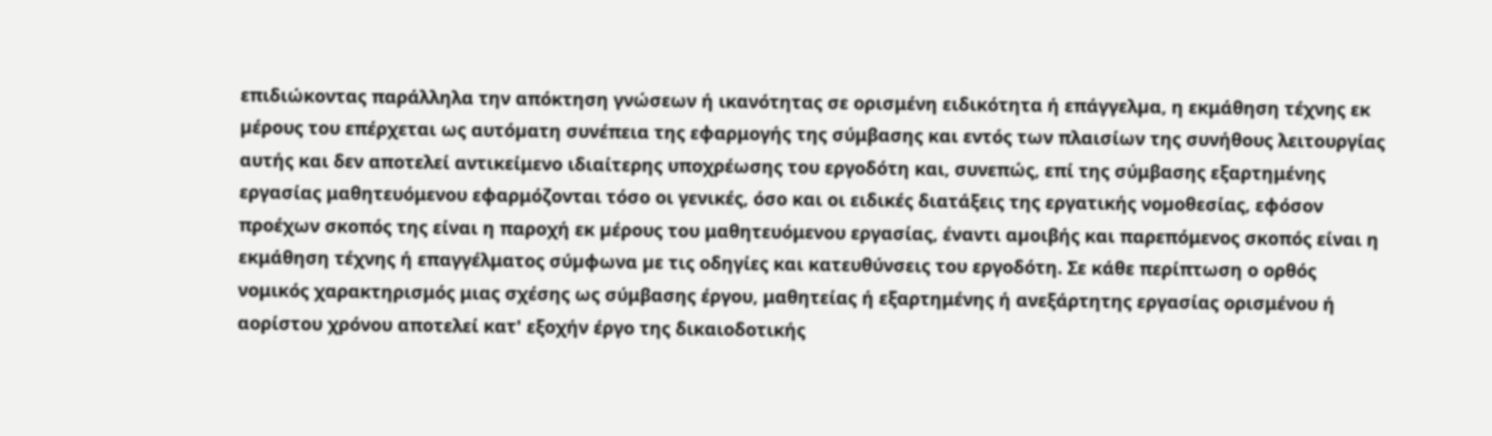επιδιώκοντας παράλληλα την απόκτηση γνώσεων ή ικανότητας σε ορισμένη ειδικότητα ή επάγγελµα, η εκμάθηση τέχνης εκ µέρους του επέρχεται ως αυτόµατη συνέπεια της εφαρμογής της σύμβασης και εντός των πλαισίων της συνήθους λειτουργίας αυτής και δεν αποτελεί αντικείμενο ιδιαίτερης υποχρέωσης του εργοδότη και, συνεπώς, επί της σύμβασης εξαρτημένης εργασίας μαθητευόμενου εφαρμόζονται τόσο οι γενικές, όσο και οι ειδικές διατάξεις της εργατικής νοµοθεσίας, εφόσον προέχων σκοπός της είναι η παροχή εκ µέρους του μαθητευόμενου εργασίας, έναντι αµοιβής και παρεπόμενος σκοπός είναι η εκμάθηση τέχνης ή επαγγέλματος σύµφωνα µε τις οδηγίες και κατευθύνσεις του εργοδότη. Σε κάθε περίπτωση ο ορθός νομικός χαρακτηρισμός μιας σχέσης ως σύμβασης έργου, μαθητείας ή εξαρτημένης ή ανεξάρτητης εργασίας ορισμένου ή αορίστου χρόνου αποτελεί κατ' εξοχήν έργο της δικαιοδοτικής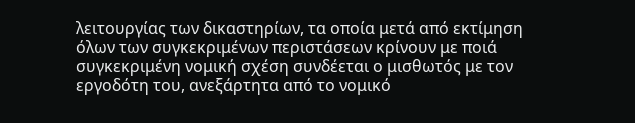λειτουργίας των δικαστηρίων, τα οποία μετά από εκτίμηση όλων των συγκεκριμένων περιστάσεων κρίνουν με ποιά συγκεκριμένη νομική σχέση συνδέεται ο μισθωτός με τον εργοδότη του, ανεξάρτητα από το νομικό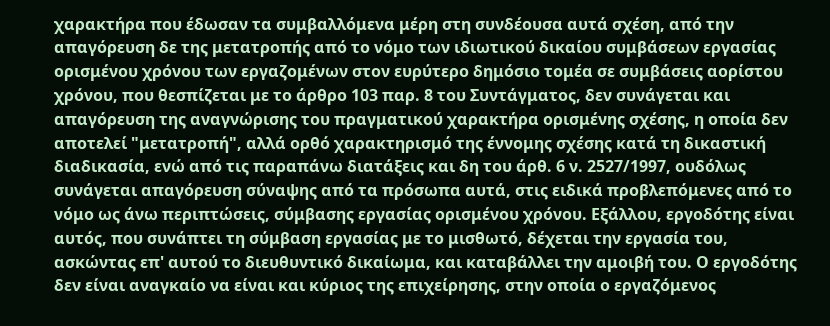χαρακτήρα που έδωσαν τα συμβαλλόμενα μέρη στη συνδέουσα αυτά σχέση, από την απαγόρευση δε της μετατροπής από το νόμο των ιδιωτικού δικαίου συμβάσεων εργασίας ορισμένου χρόνου των εργαζομένων στον ευρύτερο δημόσιο τομέα σε συμβάσεις αορίστου χρόνου, που θεσπίζεται με το άρθρο 103 παρ. 8 του Συντάγματος, δεν συνάγεται και απαγόρευση της αναγνώρισης του πραγματικού χαρακτήρα ορισμένης σχέσης, η οποία δεν αποτελεί "μετατροπή", αλλά ορθό χαρακτηρισμό της έννομης σχέσης κατά τη δικαστική διαδικασία, ενώ από τις παραπάνω διατάξεις και δη του άρθ. 6 ν. 2527/1997, ουδόλως συνάγεται απαγόρευση σύναψης από τα πρόσωπα αυτά, στις ειδικά προβλεπόμενες από το νόμο ως άνω περιπτώσεις, σύμβασης εργασίας ορισμένου χρόνου. Εξάλλου, εργοδότης είναι αυτός, που συνάπτει τη σύμβαση εργασίας με το μισθωτό, δέχεται την εργασία του, ασκώντας επ' αυτού το διευθυντικό δικαίωμα, και καταβάλλει την αμοιβή του. Ο εργοδότης δεν είναι αναγκαίο να είναι και κύριος της επιχείρησης, στην οποία ο εργαζόμενος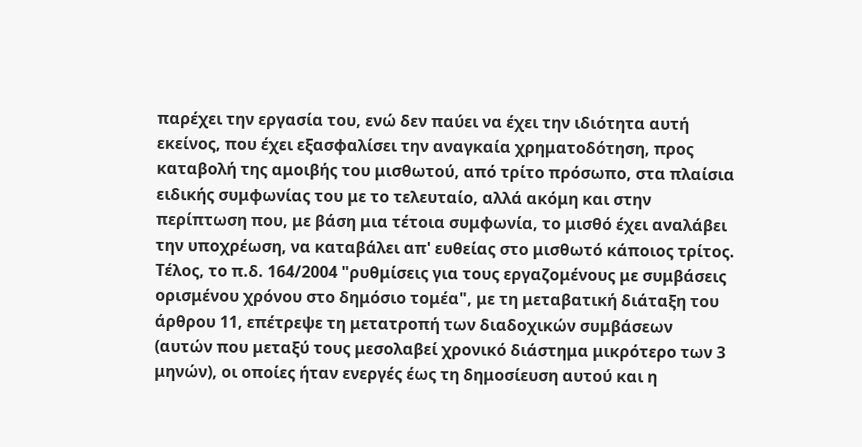παρέχει την εργασία του, ενώ δεν παύει να έχει την ιδιότητα αυτή εκείνος, που έχει εξασφαλίσει την αναγκαία χρηματοδότηση, προς καταβολή της αμοιβής του μισθωτού, από τρίτο πρόσωπο, στα πλαίσια ειδικής συμφωνίας του με το τελευταίο, αλλά ακόμη και στην περίπτωση που, με βάση μια τέτοια συμφωνία, το μισθό έχει αναλάβει την υποχρέωση, να καταβάλει απ' ευθείας στο μισθωτό κάποιος τρίτος. Τέλος, το π.δ. 164/2004 "ρυθμίσεις για τους εργαζομένους με συμβάσεις ορισμένου χρόνου στο δημόσιο τομέα", με τη μεταβατική διάταξη του άρθρου 11, επέτρεψε τη μετατροπή των διαδοχικών συμβάσεων (αυτών που μεταξύ τους μεσολαβεί χρονικό διάστημα μικρότερο των 3 μηνών), οι οποίες ήταν ενεργές έως τη δημοσίευση αυτού και η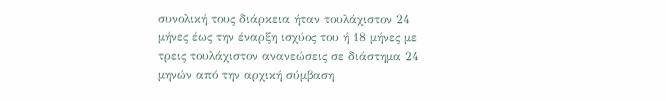συνολική τους διάρκεια ήταν τουλάχιστον 24 μήνες έως την έναρξη ισχύος του ή 18 μήνες με τρεις τουλάχιστον ανανεώσεις σε διάστημα 24 μηνών από την αρχική σύμβαση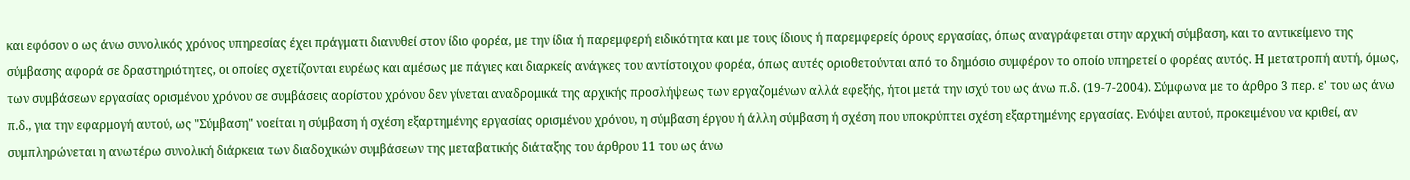και εφόσον ο ως άνω συνολικός χρόνος υπηρεσίας έχει πράγματι διανυθεί στον ίδιο φορέα, με την ίδια ή παρεμφερή ειδικότητα και με τους ίδιους ή παρεμφερείς όρους εργασίας, όπως αναγράφεται στην αρχική σύμβαση, και το αντικείμενο της σύμβασης αφορά σε δραστηριότητες, οι οποίες σχετίζονται ευρέως και αμέσως με πάγιες και διαρκείς ανάγκες του αντίστοιχου φορέα, όπως αυτές οριοθετούνται από το δημόσιο συμφέρον το οποίο υπηρετεί ο φορέας αυτός. Η μετατροπή αυτή, όμως, των συμβάσεων εργασίας ορισμένου χρόνου σε συμβάσεις αορίστου χρόνου δεν γίνεται αναδρομικά της αρχικής προσλήψεως των εργαζομένων αλλά εφεξής, ήτοι μετά την ισχύ του ως άνω π.δ. (19-7-2004). Σύμφωνα με το άρθρο 3 περ. ε' του ως άνω π.δ., για την εφαρμογή αυτού, ως "Σύμβαση" νοείται η σύμβαση ή σχέση εξαρτημένης εργασίας ορισμένου χρόνου, η σύμβαση έργου ή άλλη σύμβαση ή σχέση που υποκρύπτει σχέση εξαρτημένης εργασίας. Ενόψει αυτού, προκειμένου να κριθεί, αν συμπληρώνεται η ανωτέρω συνολική διάρκεια των διαδοχικών συμβάσεων της μεταβατικής διάταξης του άρθρου 11 του ως άνω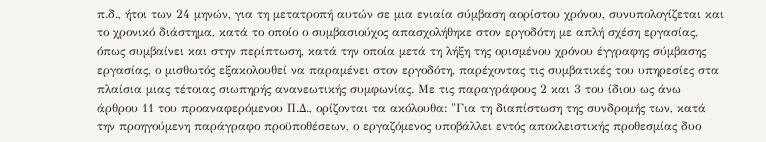π.δ., ήτοι των 24 μηνών, για τη μετατροπή αυτών σε μια ενιαία σύμβαση αορίστου χρόνου, συνυπολογίζεται και το χρονικό διάστημα, κατά το οποίο ο συμβασιούχος απασχολήθηκε στον εργοδότη με απλή σχέση εργασίας, όπως συμβαίνει και στην περίπτωση, κατά την οποία μετά τη λήξη της ορισμένου χρόνου έγγραφης σύμβασης εργασίας, ο μισθωτός εξακολουθεί να παραμένει στον εργοδότη, παρέχοντας τις συμβατικές του υπηρεσίες στα πλαίσια μιας τέτοιας σιωπηρής ανανεωτικής συμφωνίας. Με τις παραγράφους 2 και 3 του ίδιου ως άνω άρθρου 11 του προαναφερόμενου Π.Δ., ορίζονται τα ακόλουθα: "Για τη διαπίστωση της συνδρομής των, κατά την προηγούμενη παράγραφο προϋποθέσεων, ο εργαζόμενος υποβάλλει εvτός αποκλειστικής προθεσμίας δυο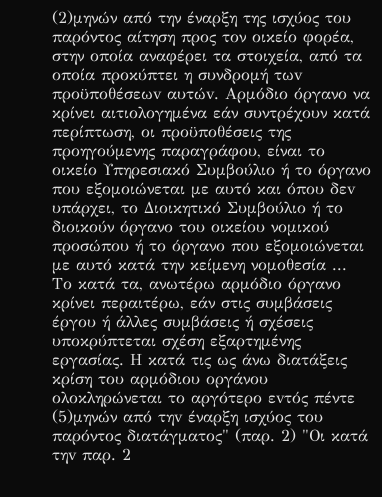(2)μηνών από την έναρξη της ισχύος του παρόντος αίτηση προς τον οικείο φορέα, στην οποία αναφέρει τα στοιχεία, από τα οποία προκύπτει η συνδρομή τωv προϋποθέσεωv αυτώv. Αρμόδιο όργανο να κρίνει αιτιολογημένα εάν συντρέχουν κατά περίπτωση, οι προϋποθέσεις της προηγούμενης παραγράφου, είναι το οικείο Υπηρεσιακό Συμβούλιο ή το όργανο που εξομοιώνεται με αυτό και όπου δεv υπάρχει, το Διοικητικό Συμβούλιο ή το διοικούν όργανο του οικείου νομικού προσώπου ή το όργανο που εξομοιώνεται με αυτό κατά την κείμενη νομοθεσία ... Το κατά τα, ανωτέρω αρμόδιο όργανο κρίνει περαιτέρω, εάν στις συμβάσεις έργου ή άλλες συμβάσεις ή σχέσεις υποκρύπτεται σχέση εξαρτημένης εργασίας. Η κατά τις ως άνω διατάξεις κρίση του αρμόδιου οργάνου ολοκληρώνεται το αργότερο εvτός πέντε
(5)μηνών από τηv έναρξη ισχύος του παρόντος διατάγματος" (παρ. 2) "Οι κατά τηv παρ. 2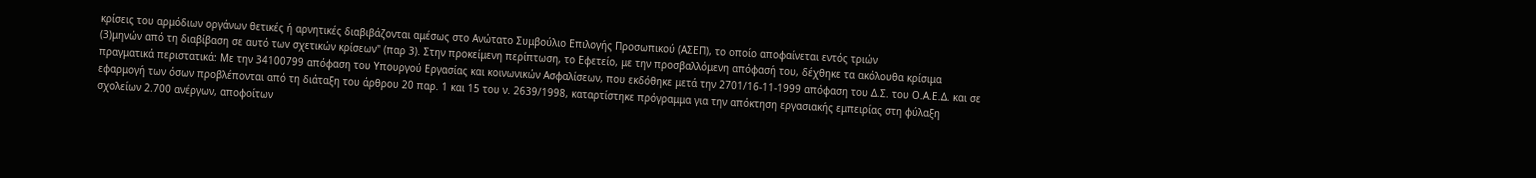κρίσεις του αρμόδιων οργάνων θετικές ή αρνητικές διαβιβάζονται αμέσως στo Ανώτατο Συμβούλιο Επιλογής Προσωπικού (ΑΣΕΠ), το οποίο αποφαίνεται εντός τριών
(3)μηνών από τη διαβίβαση σε αυτό τωv σχετικών κρίσεων" (παρ 3). Στην προκείμενη περίπτωση, το Εφετείο, με την προσβαλλόμενη απόφασή του, δέχθηκε τα ακόλουθα κρίσιμα πραγματικά περιστατικά: Με την 34100799 απόφαση του Υπουργού Εργασίας και κοινωνικών Ασφαλίσεων, που εκδόθηκε μετά την 2701/16-11-1999 απόφαση του Δ.Σ. του Ο.Α.Ε.Δ. και σε εφαρμογή των όσων προβλέπονται από τη διάταξη του άρθρου 20 παρ. 1 και 15 του ν. 2639/1998, καταρτίστηκε πρόγραμμα για την απόκτηση εργασιακής εμπειρίας στη φύλαξη σχολείων 2.700 ανέργων, αποφοίτων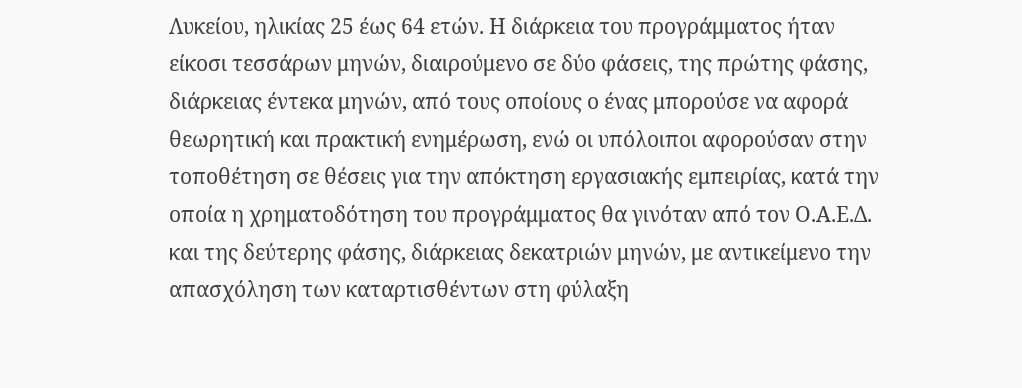Λυκείου, ηλικίας 25 έως 64 ετών. Η διάρκεια του προγράμματος ήταν είκοσι τεσσάρων μηνών, διαιρούμενο σε δύο φάσεις, της πρώτης φάσης, διάρκειας έντεκα μηνών, από τους οποίους ο ένας μπορούσε να αφορά θεωρητική και πρακτική ενημέρωση, ενώ οι υπόλοιποι αφορούσαν στην τοποθέτηση σε θέσεις για την απόκτηση εργασιακής εμπειρίας, κατά την οποία η χρηματοδότηση του προγράμματος θα γινόταν από τον Ο.Α.Ε.Δ. και της δεύτερης φάσης, διάρκειας δεκατριών μηνών, με αντικείμενο την απασχόληση των καταρτισθέντων στη φύλαξη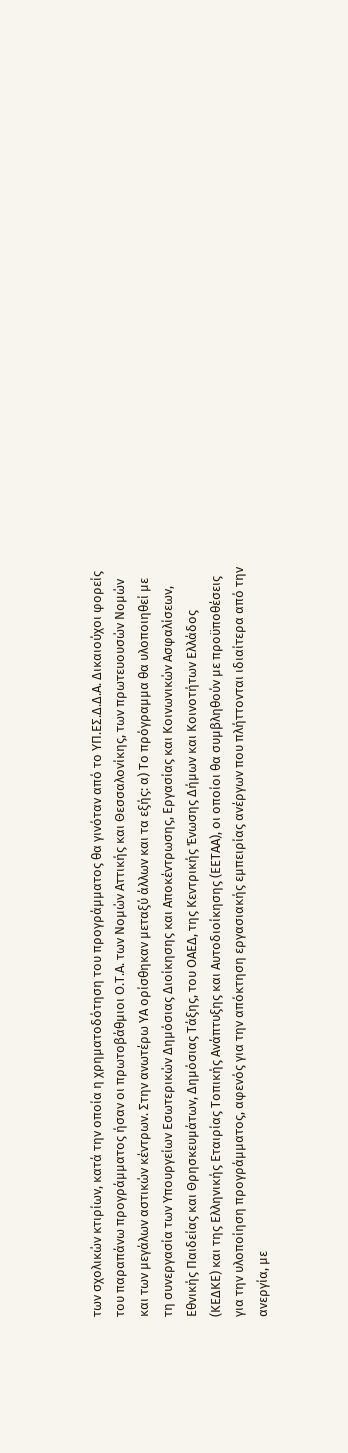των σχολικών κτιρίων, κατά την οποία η χρηματοδότηση του προγράμματος θα γινόταν από το ΥΠ.ΕΣ.Δ.Δ.Α. Δικαιούχοι φορείς του παραπάνω προγράμματος ήσαν οι πρωτοβάθμιοι Ο.Τ.Α. των Νομών Αττικής και Θεσσαλονίκης, των πρωτευουσών Νομών και των μεγάλων αστικών κέντρων. Στην ανωτέρω ΥΑ ορίσθηκαν μεταξύ άλλων και τα εξής: α) Το πρόγραμμα θα υλοποιηθεί με τη συνεργασία των Υπουργείων Εσωτερικών Δημόσιας Διοίκησης και Αποκέντρωσης, Εργασίας και Κοινωνικών Ασφαλίσεων, Εθνικής Παιδείας και Θρησκευμάτων, Δημόσιας Τάξης, του ΟΑΕΔ, της Κεντρικής Ένωσης Δήμων και Κοινοτήτων Ελλάδος (ΚΕΔΚΕ) και της Ελληνικής Εταιρίας Τοπικής Ανάπτυξης και Αυτοδιοίκησης (ΕΕΤΑΑ), οι οποίοι θα συμβληθούν με προϋποθέσεις για την υλοποίηση προγράμματος, αφενός για την απόκτηση εργασιακής εμπειρίας ανέργων που πλήττονται ιδιαίτερα από την ανεργία, με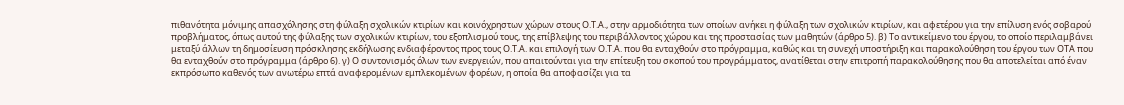πιθανότητα μόνιμης απασχόλησης στη φύλαξη σχολικών κτιρίων και κοινόχρηστων χώρων στους Ο.Τ.Α., στην αρμοδιότητα των οποίων ανήκει η φύλαξη των σχολικών κτιρίων, και αφετέρου για την επίλυση ενός σοβαρού προβλήματος, όπως αυτού της φύλαξης των σχολικών κτιρίων, του εξοπλισμού τους, της επίβλεψης του περιβάλλοντος χώρου και της προστασίας των μαθητών (άρθρο 5). β) Το αντικείμενο του έργου, το οποίο περιλαμβάνει μεταξύ άλλων τη δημοσίευση πρόσκλησης εκδήλωσης ενδιαφέροντος προς τους Ο.Τ.Α. και επιλογή των Ο.Τ.Α. που θα ενταχθούν στο πρόγραμμα, καθώς και τη συνεχή υποστήριξη και παρακολούθηση του έργου των ΟΤΑ που θα ενταχθούν στο πρόγραμμα (άρθρο 6). γ) Ο συντονισμός όλων των ενεργειών, που απαιτούνται για την επίτευξη του σκοπού του προγράμματος, ανατίθεται στην επιτροπή παρακολούθησης που θα αποτελείται από έναν εκπρόσωπο καθενός των ανωτέρω επτά αναφερομένων εμπλεκομένων φορέων, η οποία θα αποφασίζει για τα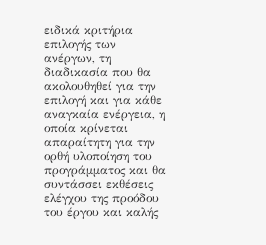ειδικά κριτήρια επιλογής των ανέργων, τη διαδικασία που θα ακολουθηθεί για την επιλογή και για κάθε αναγκαία ενέργεια, η οποία κρίνεται απαραίτητη για την ορθή υλοποίηση του προγράμματος και θα συντάσσει εκθέσεις ελέγχου της προόδου του έργου και καλής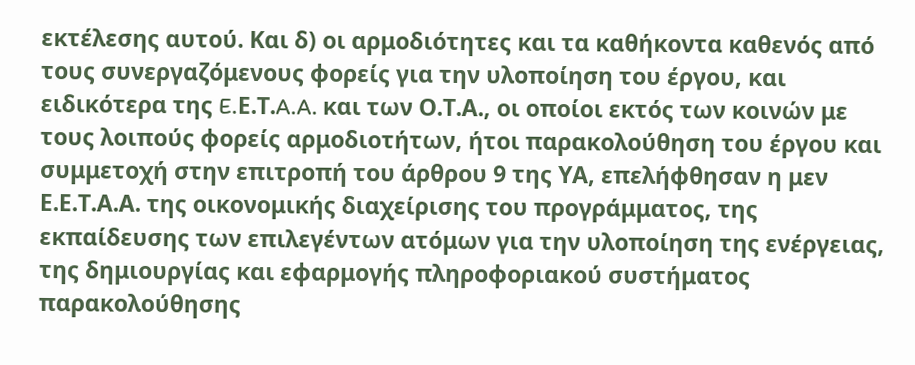εκτέλεσης αυτού. Και δ) οι αρμοδιότητες και τα καθήκοντα καθενός από τους συνεργαζόμενους φορείς για την υλοποίηση του έργου, και ειδικότερα της E.Ε.Τ.A.A. και των Ο.Τ.Α., οι οποίοι εκτός των κοινών με τους λοιπούς φορείς αρμοδιοτήτων, ήτοι παρακολούθηση του έργου και συμμετοχή στην επιτροπή του άρθρου 9 της ΥΑ, επελήφθησαν η μεν Ε.Ε.Τ.Α.Α. της οικονομικής διαχείρισης του προγράμματος, της εκπαίδευσης των επιλεγέντων ατόμων για την υλοποίηση της ενέργειας, της δημιουργίας και εφαρμογής πληροφοριακού συστήματος παρακολούθησης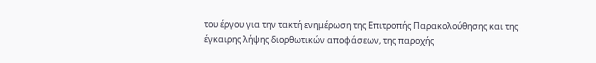του έργου για την τακτή ενημέρωση της Επιτροπής Παρακολούθησης και της έγκαιρης λήψης διορθωτικών αποφάσεων, της παροχής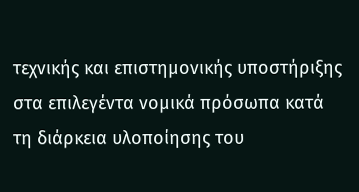τεχνικής και επιστημονικής υποστήριξης στα επιλεγέντα νομικά πρόσωπα κατά τη διάρκεια υλοποίησης του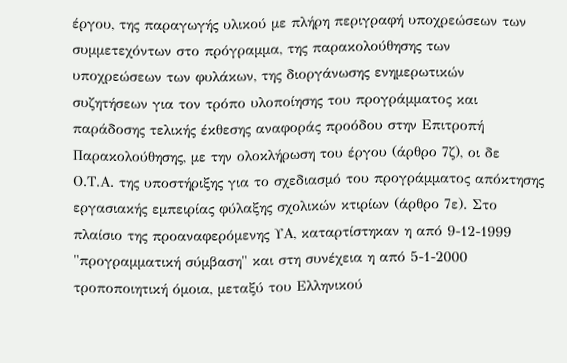έργου, της παραγωγής υλικού με πλήρη περιγραφή υποχρεώσεων των συμμετεχόντων στο πρόγραμμα, της παρακολούθησης των υποχρεώσεων των φυλάκων, της διοργάνωσης ενημερωτικών συζητήσεων για τον τρόπο υλοποίησης του προγράμματος και παράδοσης τελικής έκθεσης αναφοράς προόδου στην Επιτροπή Παρακολούθησης, με την ολοκλήρωση του έργου (άρθρο 7ζ), οι δε Ο.Τ.Α. της υποστήριξης για το σχεδιασμό του προγράμματος απόκτησης εργασιακής εμπειρίας φύλαξης σχολικών κτιρίων (άρθρο 7ε). Στο πλαίσιο της προαναφερόμενης ΥΑ, καταρτίστηκαν η από 9-12-1999 "προγραμματική σύμβαση" και στη συνέχεια η από 5-1-2000 τροποποιητική όμοια, μεταξύ του Ελληνικού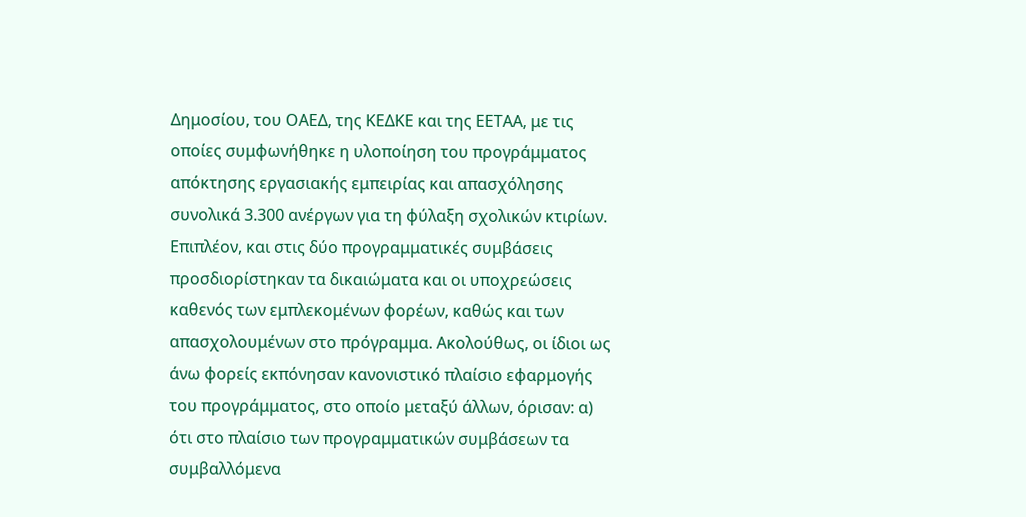Δημοσίου, του ΟΑΕΔ, της ΚΕΔΚΕ και της ΕΕΤΑΑ, με τις οποίες συμφωνήθηκε η υλοποίηση του προγράμματος απόκτησης εργασιακής εμπειρίας και απασχόλησης συνολικά 3.300 ανέργων για τη φύλαξη σχολικών κτιρίων. Επιπλέον, και στις δύο προγραμματικές συμβάσεις προσδιορίστηκαν τα δικαιώματα και οι υποχρεώσεις καθενός των εμπλεκομένων φορέων, καθώς και των απασχολουμένων στο πρόγραμμα. Ακολούθως, οι ίδιοι ως άνω φορείς εκπόνησαν κανονιστικό πλαίσιο εφαρμογής του προγράμματος, στο οποίο μεταξύ άλλων, όρισαν: α) ότι στο πλαίσιο των προγραμματικών συμβάσεων τα συμβαλλόμενα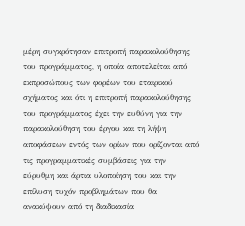μέρη συγκρότησαν επιτροπή παρακολούθησης του προγράμματος, η οποία αποτελείται από εκπροσώπους των φορέων του εταιρικού σχήματος και ότι η επιτροπή παρακολούθησης του προγράμματος έχει την ευθύνη για την παρακολούθηση του έργου και τη λήψη αποφάσεων εντός των ορίων που ορίζονται από τις προγραμματικές συμβάσεις για την εύρυθμη και άρτια υλοποίηση του και την επίλυση τυχόν προβλημάτων που θα ανακύψουν από τη διαδικασία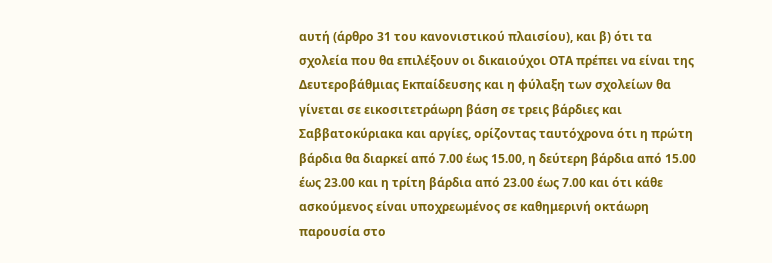αυτή (άρθρο 31 του κανονιστικού πλαισίου), και β) ότι τα σχολεία που θα επιλέξουν οι δικαιούχοι ΟΤΑ πρέπει να είναι της Δευτεροβάθμιας Εκπαίδευσης και η φύλαξη των σχολείων θα γίνεται σε εικοσιτετράωρη βάση σε τρεις βάρδιες και Σαββατοκύριακα και αργίες, ορίζοντας ταυτόχρονα ότι η πρώτη βάρδια θα διαρκεί από 7.00 έως 15.00, η δεύτερη βάρδια από 15.00 έως 23.00 και η τρίτη βάρδια από 23.00 έως 7.00 και ότι κάθε ασκούμενος είναι υποχρεωμένος σε καθημερινή οκτάωρη παρουσία στο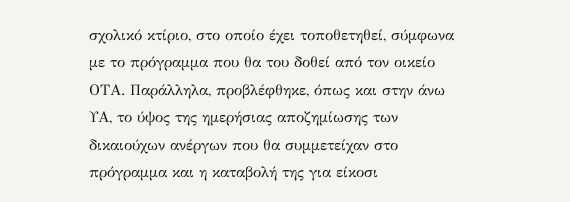σχολικό κτίριο, στο οποίο έχει τοποθετηθεί, σύμφωνα με το πρόγραμμα που θα του δοθεί από τον οικείο ΟΤΑ. Παράλληλα, προβλέφθηκε, όπως και στην άνω ΥΑ, το ύψος της ημερήσιας αποζημίωσης των δικαιούχων ανέργων που θα συμμετείχαν στο πρόγραμμα και η καταβολή της για είκοσι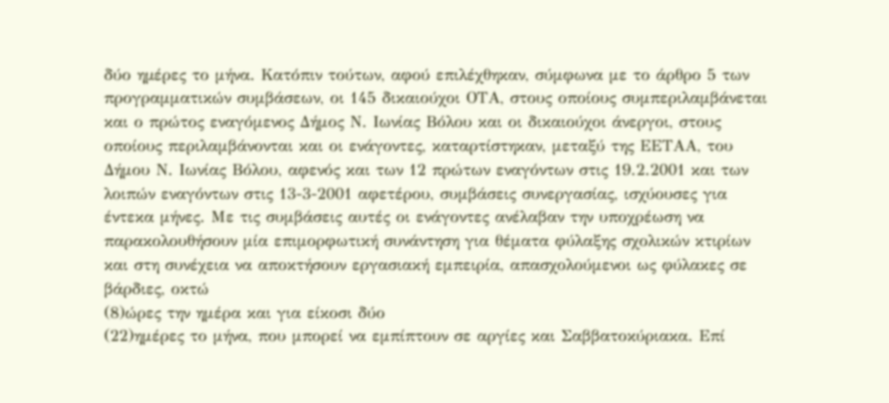δύο ηµέρες το μήνα. Κατόπιν τούτων, αφού επιλέχθηκαν, σύμφωνα με το άρθρο 5 των προγραμματικών συμβάσεων, οι 145 δικαιούχοι ΟΤΑ, στους οποίους συμπεριλαμβάνεται και ο πρώτος εναγόμενος Δήμος Ν. Ιωνίας Βόλου και οι δικαιούχοι άνεργοι, στους οποίους περιλαμβάνονται και οι ενάγοντες, καταρτίστηκαν, μεταξύ της ΕΕΤΑΑ, του Δήμου Ν. Ιωνίας Βόλου, αφενός και των 12 πρώτων εναγόντων στις 19.2.2001 και των λοιπών εναγόντων στις 13-3-2001 αφετέρου, συμβάσεις συνεργασίας, ισχύουσες για έντεκα μήνες. Με τις συμβάσεις αυτές οι ενάγοντες ανέλαβαν την υποχρέωση να παρακολουθήσουν μία επιμορφωτική συνάντηση για θέματα φύλαξης σχολικών κτιρίων και στη συνέχεια να αποκτήσουν εργασιακή εμπειρία, απασχολούμενοι ως φύλακες σε βάρδιες, οκτώ
(8)ώρες την ημέρα και για είκοσι δύο
(22)ημέρες το μήνα, που μπορεί να εμπίπτουν σε αργίες και Σαββατοκύριακα. Επί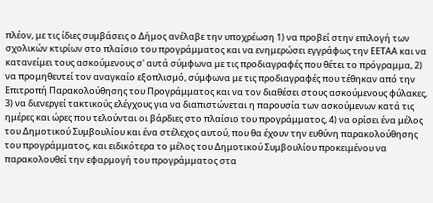πλέον, με τις ίδιες συμβάσεις ο Δήμος ανέλαβε την υποχρέωση 1) να προβεί στην επιλογή των σχολικών κτιρίων στο πλαίσιο του προγράμματος και να ενημερώσει εγγράφως την ΕΕΤΑΑ και να κατανείμει τους ασκούμενους σ' αυτά σύμφωνα με τις προδιαγραφές που θέτει το πρόγραμμα, 2) να προμηθευτεί τον αναγκαίο εξοπλισμό, σύμφωνα με τις προδιαγραφές που τέθηκαν από την Επιτροπή Παρακολούθησης του Προγράμματος και να τον διαθέσει στους ασκούμενους φύλακες, 3) να διενεργεί τακτικούς ελέγχους για να διαπιστώνεται η παρουσία των ασκούμενων κατά τις ημέρες και ώρες που τελούνται οι βάρδιες στο πλαίσιο του προγράμματος, 4) να ορίσει ένα μέλος του Δημοτικού Συμβουλίου και ένα στέλεχος αυτού, που θα έχουν την ευθύνη παρακολούθησης του προγράμματος, και ειδικότερα το μέλος του Δημοτικού Συμβουλίου προκειμένου να παρακολουθεί την εφαρμογή του προγράμματος στα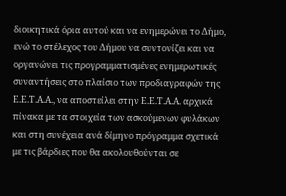διοικητικά όρια αυτού και να ενημερώνει το Δήμο, ενώ το στέλεχος του Δήμου να συντονίζει και να οργανώνει τις προγραμματισμένες ενημερωτικές συναντήσεις στο πλαίσιο των προδιαγραφών της Ε.Ε.Τ.Α.Α., να αποστείλει στην Ε.Ε.Τ.Α.Α. αρχικά πίνακα με τα στοιχεία των ασκούμενων φυλάκων και στη συνέχεια ανά δίμηνο πρόγραμμα σχετικά με τις βάρδιες που θα ακολουθούνται σε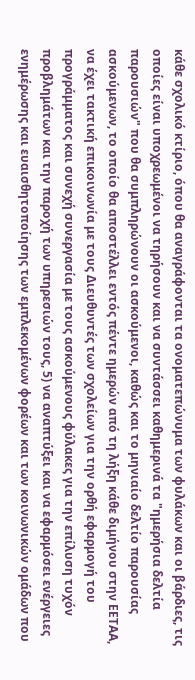κάθε σχολικό κτίριο, όπου θα αναγράφονται τα ονοματεπώνυμα των φυλάκων και οι βάρδιες, τις οποίες είναι υποχρεωμένοι να τηρήσουν και να συντάσσει καθημερινά τα "ημερήσια δελτία παρουσιών" που θα συμπληρώνουν οι ασκούμενοι, καθώς και το μηνιαίο δελτίο παρουσίας ασκούμενων, το οποίο θα αποστέλλει εντός πέντε ημερών από τη λήξη κάθε διμήνου στην ΕΕΤΑΑ, να έχει τακτική επικοινωνία με τους Διευθυντές των σχολείων για την ορθή εφαρμογή του προγράμματος και συνεχή συνεργασία με τους ασκούμενους φύλακες για την επίλυση τυχόν προβλημάτων και την παροχή των υπηρεσιών τους, 5) να αναπτύξει και να εφαρμόσει ενέργειες ενημέρωσης και ευαισθητοποίησης των εμπλεκομένων φορέων και των κοινωνικών ομάδων που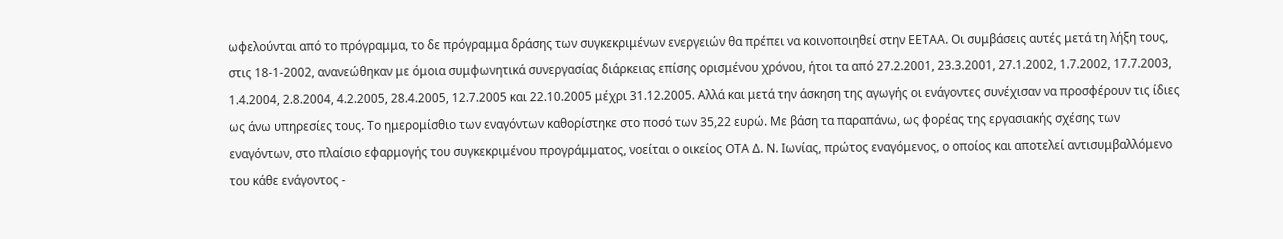ωφελούνται από το πρόγραμμα, το δε πρόγραμμα δράσης των συγκεκριμένων ενεργειών θα πρέπει να κοινοποιηθεί στην ΕΕΤΑΑ. Οι συμβάσεις αυτές μετά τη λήξη τους, στις 18-1-2002, ανανεώθηκαν με όμοια συμφωνητικά συνεργασίας διάρκειας επίσης ορισμένου χρόνου, ήτοι τα από 27.2.2001, 23.3.2001, 27.1.2002, 1.7.2002, 17.7.2003, 1.4.2004, 2.8.2004, 4.2.2005, 28.4.2005, 12.7.2005 και 22.10.2005 μέχρι 31.12.2005. Αλλά και μετά την άσκηση της αγωγής οι ενάγοντες συνέχισαν να προσφέρουν τις ίδιες ως άνω υπηρεσίες τους. Το ημερομίσθιο των εναγόντων καθορίστηκε στο ποσό των 35,22 ευρώ. Με βάση τα παραπάνω, ως φορέας της εργασιακής σχέσης των εναγόντων, στο πλαίσιο εφαρμογής του συγκεκριμένου προγράμματος, νοείται ο οικείος ΟΤΑ Δ. Ν. Ιωνίας, πρώτος εναγόμενος, ο οποίος και αποτελεί αντισυμβαλλόμενο του κάθε ενάγοντος -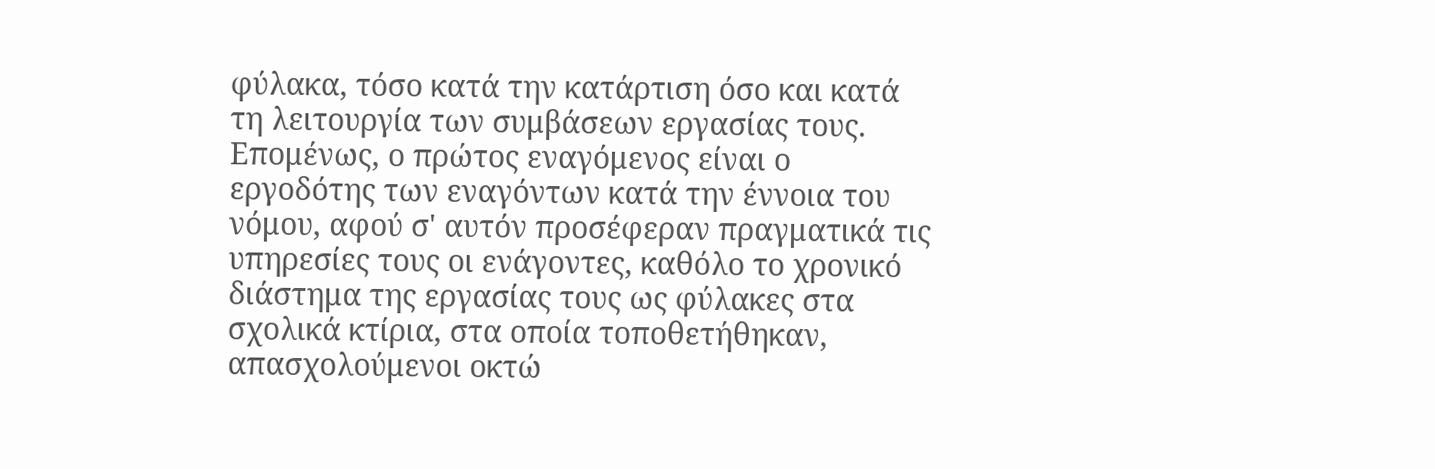φύλακα, τόσο κατά την κατάρτιση όσο και κατά τη λειτουργία των συμβάσεων εργασίας τους. Επομένως, ο πρώτος εναγόμενος είναι ο εργοδότης των εναγόντων κατά την έννοια του νόμου, αφού σ' αυτόν προσέφεραν πραγματικά τις υπηρεσίες τους οι ενάγοντες, καθόλο το χρονικό διάστημα της εργασίας τους ως φύλακες στα σχολικά κτίρια, στα οποία τοποθετήθηκαν, απασχολούμενοι οκτώ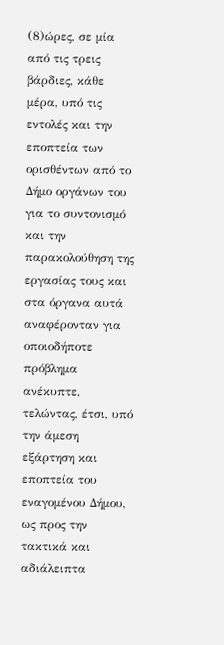(8)ώρες, σε μία από τις τρεις βάρδιες, κάθε μέρα, υπό τις εντολές και την εποπτεία των ορισθέντων από το Δήμο οργάνων του για το συντονισμό και την παρακολούθηση της εργασίας τους και στα όργανα αυτά αναφέρονταν για οποιοδήποτε πρόβλημα ανέκυπτε, τελώντας, έτσι, υπό την άμεση εξάρτηση και εποπτεία του εναγομένου Δήμου, ως προς την τακτικά και αδιάλειπτα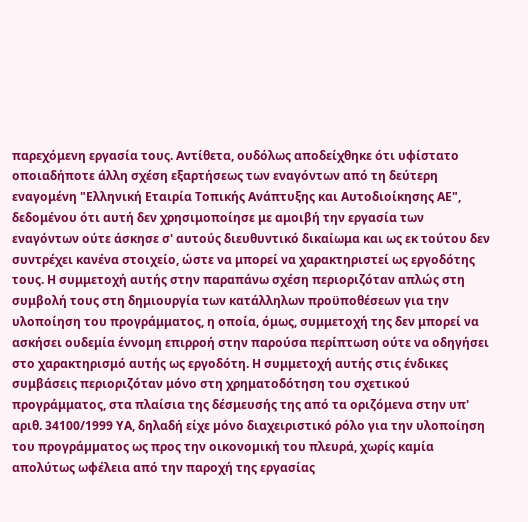παρεχόμενη εργασία τους. Αντίθετα, ουδόλως αποδείχθηκε ότι υφίστατο οποιαδήποτε άλλη σχέση εξαρτήσεως των εναγόντων από τη δεύτερη εναγομένη "Ελληνική Εταιρία Τοπικής Ανάπτυξης και Αυτοδιοίκησης ΑΕ", δεδομένου ότι αυτή δεν χρησιμοποίησε με αμοιβή την εργασία των εναγόντων ούτε άσκησε σ' αυτούς διευθυντικό δικαίωμα και ως εκ τούτου δεν συντρέχει κανένα στοιχείο, ώστε να μπορεί να χαρακτηριστεί ως εργοδότης τους. Η συμμετοχή αυτής στην παραπάνω σχέση περιοριζόταν απλώς στη συμβολή τους στη δημιουργία των κατάλληλων προϋποθέσεων για την υλοποίηση του προγράμματος, η οποία, όμως, συμμετοχή της δεν μπορεί να ασκήσει ουδεμία έννομη επιρροή στην παρούσα περίπτωση ούτε να οδηγήσει στο χαρακτηρισμό αυτής ως εργοδότη. Η συμμετοχή αυτής στις ένδικες συμβάσεις περιοριζόταν μόνο στη χρηματοδότηση του σχετικού προγράμματος, στα πλαίσια της δέσμευσής της από τα οριζόμενα στην υπ' αριθ. 34100/1999 ΥΑ, δηλαδή είχε µόνο διαχειριστικό ρόλο για την υλοποίηση του προγράµµατος ως προς την οικονοµική του πλευρά, χωρίς καµία απολύτως ωφέλεια από την παροχή της εργασίας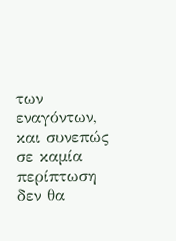των εναγόντων, και συνεπώς σε καµία περίπτωση δεν θα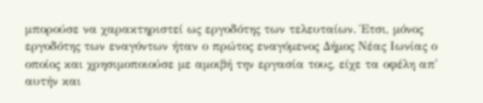µπορούσε να χαρακτηριστεί ως εργοδότης των τελευταίων. Έτσι, µόνος εργοδότης των εναγόντων ήταν ο πρώτος εναγόμενος Δήμος Νέας Ιωνίας ο οποίος και χρησιμοποιούσε µε αµοιβή την εργασία τους, είχε τα οφέλη απ' αυτήν και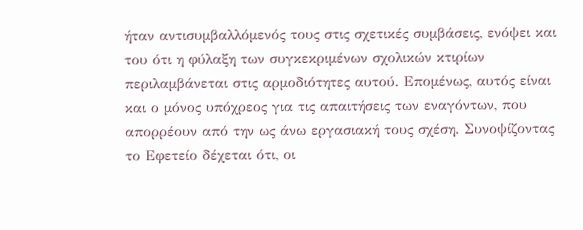ήταν αντισυμβαλλόμενός τους στις σχετικές συµβάσεις, ενόψει και του ότι η φύλαξη των συγκεκριµένων σχολικών κτιρίων περιλαμβάνεται στις αρµοδιότητες αυτού. Εποµένως, αυτός είναι και ο µόνος υπόχρεος για τις απαιτήσεις των εναγόντων, που απορρέουν από την ως άνω εργασιακή τους σχέση. Συνοψίζοντας το Εφετείο δέχεται ότι, οι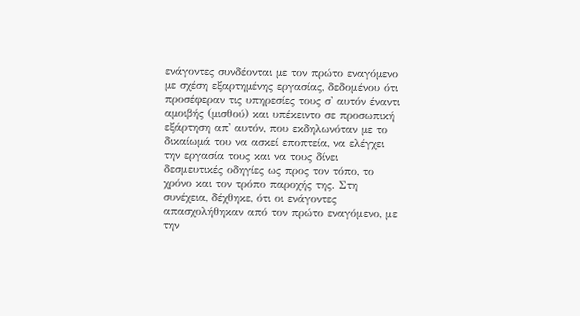ενάγοντες συνδέονται µε τον πρώτο εναγόµενο µε σχέση εξαρτηµένης εργασίας, δεδομένου ότι προσέφεραν τις υπηρεσίες τους σ' αυτόν έναντι αµοιβής (µισθού) και υπέκειντο σε προσωπική εξάρτηση απ' αυτόν, που εκδηλωνόταν µε το δικαίωµά του να ασκεί εποπτεία, να ελέγχει την εργασία τους και να τους δίνει δεσμευτικές οδηγίες ως προς τον τόπο, το χρόνο και τον τρόπο παροχής της. Στη συνέχεια, δέχθηκε, ότι οι ενάγοντες απασχολήθηκαν από τον πρώτο εναγόμενο, με την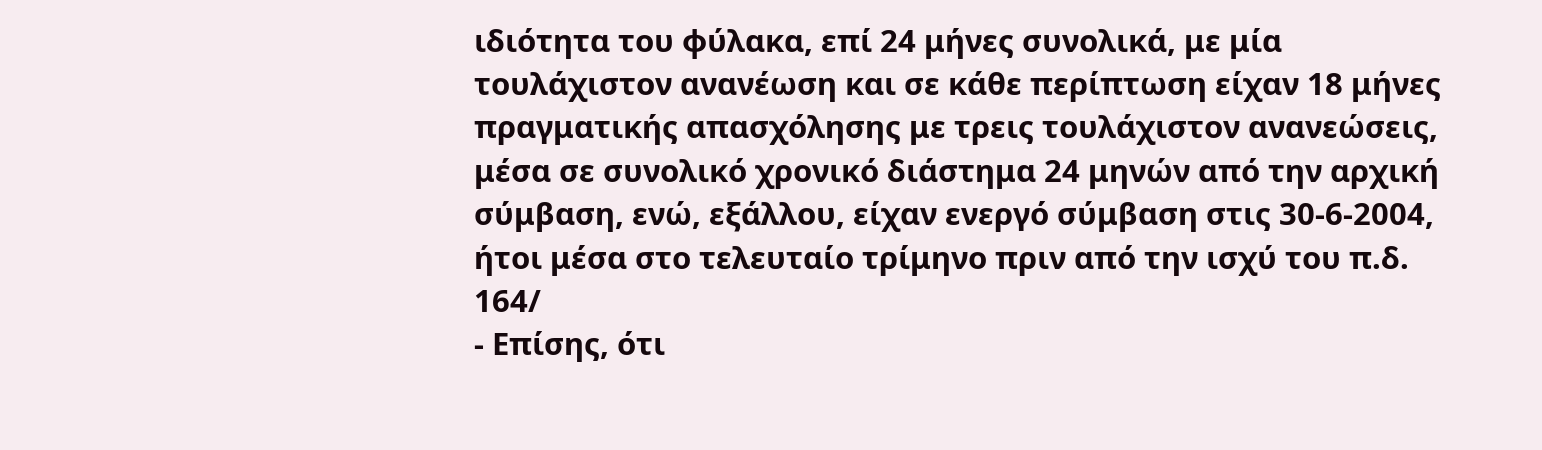ιδιότητα του φύλακα, επί 24 μήνες συνολικά, με μία τουλάχιστον ανανέωση και σε κάθε περίπτωση είχαν 18 μήνες πραγματικής απασχόλησης με τρεις τουλάχιστον ανανεώσεις, μέσα σε συνολικό χρονικό διάστημα 24 μηνών από την αρχική σύμβαση, ενώ, εξάλλου, είχαν ενεργό σύμβαση στις 30-6-2004, ήτοι μέσα στο τελευταίο τρίμηνο πριν από την ισχύ του π.δ. 164/
- Επίσης, ότι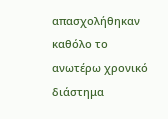απασχολήθηκαν καθόλο το ανωτέρω χρονικό διάστημα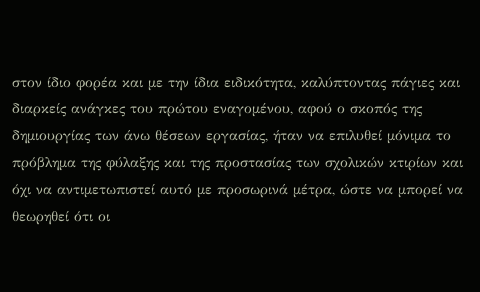στον ίδιο φορέα και με την ίδια ειδικότητα, καλύπτοντας πάγιες και διαρκείς ανάγκες του πρώτου εναγομένου, αφού ο σκοπός της δημιουργίας των άνω θέσεων εργασίας, ήταν να επιλυθεί μόνιμα το πρόβλημα της φύλαξης και της προστασίας των σχολικών κτιρίων και όχι να αντιμετωπιστεί αυτό με προσωρινά μέτρα, ώστε να μπορεί να θεωρηθεί ότι οι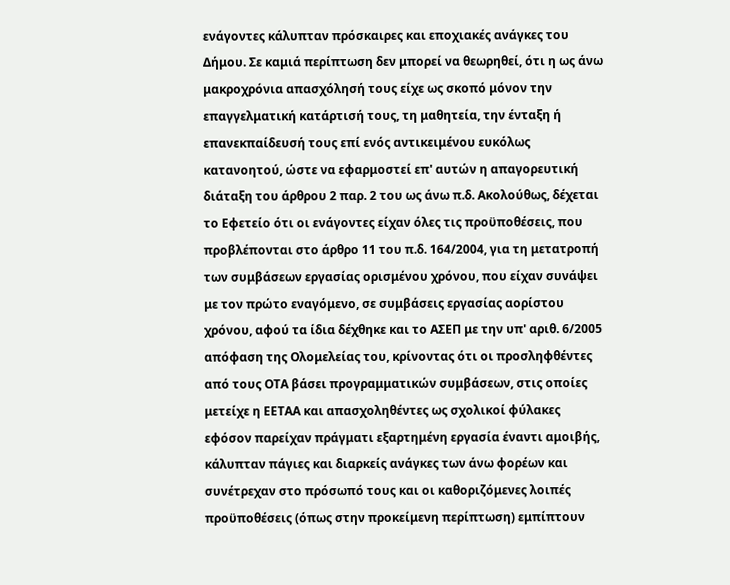ενάγοντες κάλυπταν πρόσκαιρες και εποχιακές ανάγκες του Δήμου. Σε καμιά περίπτωση δεν μπορεί να θεωρηθεί, ότι η ως άνω μακροχρόνια απασχόλησή τους είχε ως σκοπό μόνον την επαγγελματική κατάρτισή τους, τη μαθητεία, την ένταξη ή επανεκπαίδευσή τους επί ενός αντικειμένου ευκόλως κατανοητού, ώστε να εφαρμοστεί επ' αυτών η απαγορευτική διάταξη του άρθρου 2 παρ. 2 του ως άνω π.δ. Ακολούθως, δέχεται το Εφετείο ότι οι ενάγοντες είχαν όλες τις προϋποθέσεις, που προβλέπονται στο άρθρο 11 του π.δ. 164/2004, για τη μετατροπή των συμβάσεων εργασίας ορισμένου χρόνου, που είχαν συνάψει με τον πρώτο εναγόμενο, σε συμβάσεις εργασίας αορίστου χρόνου, αφού τα ίδια δέχθηκε και το ΑΣΕΠ με την υπ' αριθ. 6/2005 απόφαση της Ολομελείας του, κρίνοντας ότι οι προσληφθέντες από τους ΟΤΑ βάσει προγραμματικών συμβάσεων, στις οποίες μετείχε η ΕΕΤΑΑ και απασχοληθέντες ως σχολικοί φύλακες εφόσον παρείχαν πράγματι εξαρτημένη εργασία έναντι αμοιβής, κάλυπταν πάγιες και διαρκείς ανάγκες των άνω φορέων και συνέτρεχαν στο πρόσωπό τους και οι καθοριζόμενες λοιπές προϋποθέσεις (όπως στην προκείμενη περίπτωση) εμπίπτουν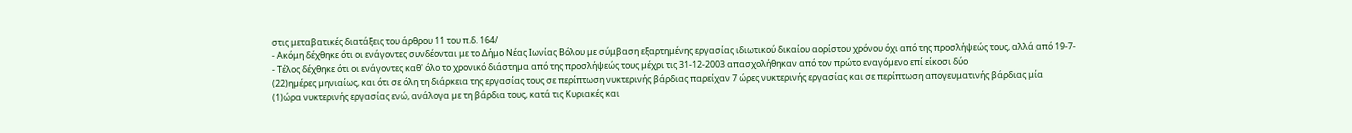στις μεταβατικές διατάξεις του άρθρου 11 του π.δ. 164/
- Ακόμη δέχθηκε ότι οι ενάγοντες συνδέονται με το Δήμο Νέας Ιωνίας Βόλου με σύμβαση εξαρτημένης εργασίας ιδιωτικού δικαίου αορίστου χρόνου όχι από της προσλήψεώς τους, αλλά από 19-7-
- Τέλος δέχθηκε ότι οι ενάγοντες καθ' όλο το χρονικό διάστηµα από της προσλήψεώς τους µέχρι τις 31-12-2003 απασχολήθηκαν από τον πρώτο εναγόµενο επί είκοσι δύο
(22)ηµέρες µηνιαίως, και ότι σε όλη τη διάρκεια της εργασίας τους σε περίπτωση νυκτερινής βάρδιας παρείχαν 7 ώρες νυκτερινής εργασίας και σε περίπτωση απογευματινής βάρδιας μία
(1)ώρα νυκτερινής εργασίας ενώ, ανάλογα µε τη βάρδια τους, κατά τις Κυριακές και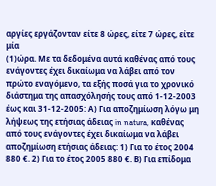αργίες εργάζονταν είτε 8 ώρες, είτε 7 ώρες, είτε μία
(1)ώρα. Με τα δεδομένα αυτά καθένας από τους ενάγοντες έχει δικαίωμα να λάβει από τον πρώτο εναγόμενο, τα εξής ποσά για το χρονικό διάστημα της απασχόλησής τους από 1-12-2003 έως και 31-12-2005: Α) Για αποζημίωση λόγω μη λήψεως της ετήσιας άδειας in natura, καθένας από τους ενάγοντες έχει δικαίωμα να λάβει αποζημίωση ετήσιας άδειας: 1) Για το έτος 2004 880 €. 2) Για το έτος 2005 880 €. Β) Για επίδομα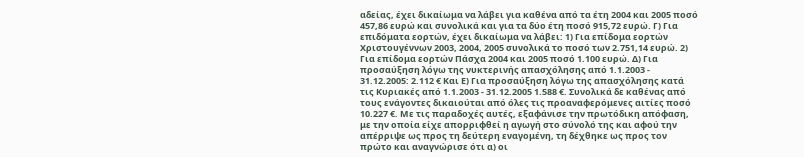αδείας, έχει δικαίωμα να λάβει για καθένα από τα έτη 2004 και 2005 ποσό 457,86 ευρώ και συνολικά και για τα δύο έτη ποσό 915,72 ευρώ. Γ) Για επιδόματα εορτών, έχει δικαίωμα να λάβει: 1) Για επίδομα εορτών Χριστουγέννων 2003, 2004, 2005 συνολικά το ποσό των 2.751,14 ευρώ. 2) Για επίδομα εορτών Πάσχα 2004 και 2005 ποσό 1.100 ευρώ. Δ) Για προσαύξηση λόγω της νυκτερινής απασχόλησης από 1.1.2003 - 31.12.2005: 2.112 € Και Ε) Για προσαύξηση λόγω της απασχόλησης κατά τις Κυριακές από 1.1.2003 - 31.12.2005 1.588 €. Συνολικά δε καθένας από τους ενάγοντες δικαιούται από όλες τις προαναφερόμενες αιτίες ποσό 10.227 €. Με τις παραδοχές αυτές, εξαφάνισε την πρωτόδικη απόφαση, με την οποία είχε απορριφθεί η αγωγή στο σύνολό της και αφού την απέρριψε ως προς τη δεύτερη εναγομένη, τη δέχθηκε ως προς τον πρώτο και αναγνώρισε ότι α) οι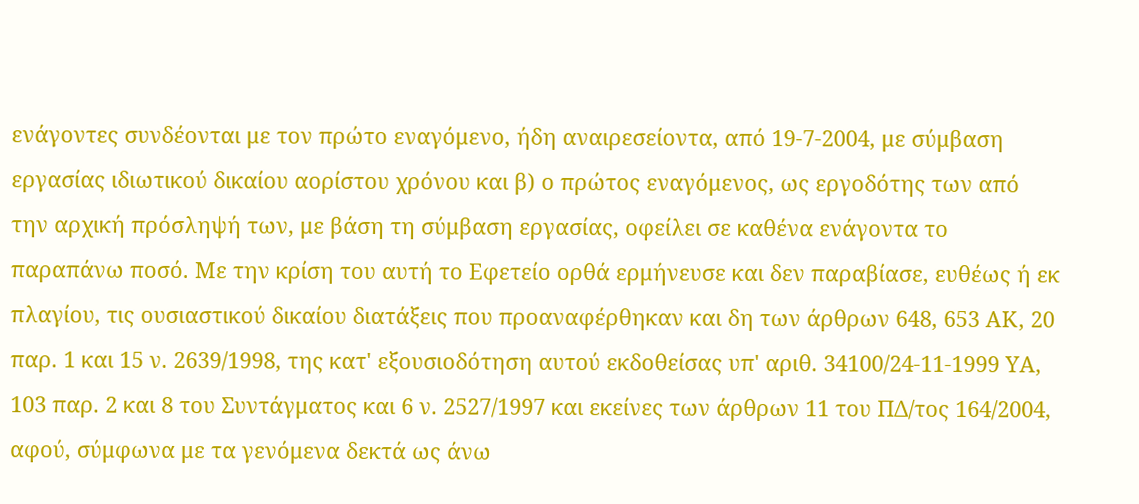ενάγοντες συνδέονται με τον πρώτο εναγόμενο, ήδη αναιρεσείοντα, από 19-7-2004, με σύμβαση εργασίας ιδιωτικού δικαίου αορίστου χρόνου και β) ο πρώτος εναγόμενος, ως εργοδότης των από την αρχική πρόσληψή των, με βάση τη σύμβαση εργασίας, οφείλει σε καθένα ενάγοντα το παραπάνω ποσό. Με την κρίση του αυτή το Εφετείο ορθά ερμήνευσε και δεν παραβίασε, ευθέως ή εκ πλαγίου, τις ουσιαστικού δικαίου διατάξεις που προαναφέρθηκαν και δη των άρθρων 648, 653 ΑΚ, 20 παρ. 1 και 15 ν. 2639/1998, της κατ' εξουσιοδότηση αυτού εκδοθείσας υπ' αριθ. 34100/24-11-1999 ΥΑ, 103 παρ. 2 και 8 του Συντάγματος και 6 ν. 2527/1997 και εκείνες των άρθρων 11 του ΠΔ/τος 164/2004, αφού, σύμφωνα με τα γενόμενα δεκτά ως άνω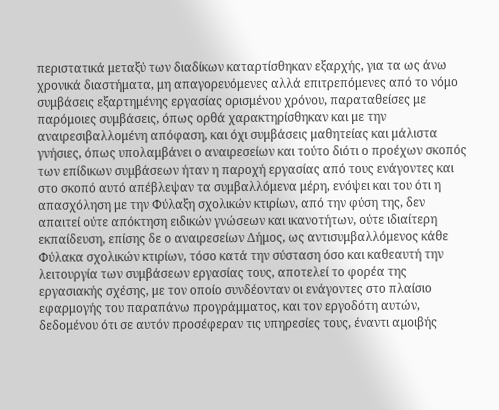περιστατικά μεταξύ των διαδίκων καταρτίσθηκαν εξαρχής, για τα ως άνω χρονικά διαστήματα, μη απαγορευόμενες αλλά επιτρεπόμενες από το νόμο συμβάσεις εξαρτημένης εργασίας ορισμένου χρόνου, παραταθείσες με παρόμοιες συμβάσεις, όπως ορθά χαρακτηρίσθηκαν και με την αναιρεσιβαλλομένη απόφαση, και όχι συμβάσεις μαθητείας και μάλιστα γνήσιες, όπως υπολαμβάνει ο αναιρεσείων και τούτο διότι ο προέχων σκοπός των επίδικων συµβάσεων ήταν η παροχή εργασίας από τους ενάγοντες και στο σκοπό αυτό απέβλεψαν τα συμβαλλόμενα μέρη, ενόψει και του ότι η απασχόληση με την Φύλαξη σχολικών κτιρίων, από την φύση της, δεν απαιτεί ούτε απόκτηση ειδικών γνώσεων και ικανοτήτων, ούτε ιδιαίτερη εκπαίδευση, επίσης δε ο αναιρεσείων Δήμος, ως αντισυμβαλλόμενος κάθε Φύλακα σχολικών κτιρίων, τόσο κατά την σύσταση όσο και καθεαυτή την λειτουργία των συμβάσεων εργασίας τους, αποτελεί το φορέα της εργασιακής σχέσης, με τον οποίο συνδέονταν οι ενάγοντες στο πλαίσιο εφαρμογής του παραπάνω προγράμματος, και τον εργοδότη αυτών, δεδομένου ότι σε αυτόν προσέφεραν τις υπηρεσίες τους, έναντι αµοιβής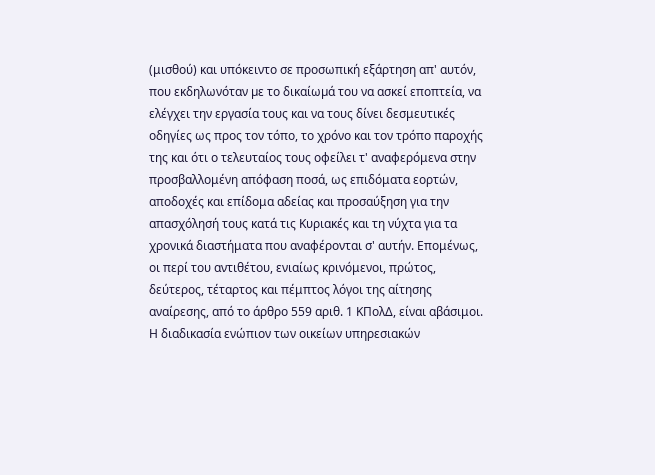(μισθού) και υπόκειντο σε προσωπική εξάρτηση απ' αυτόν, που εκδηλωνόταν µε το δικαίωµά του να ασκεί εποπτεία, να ελέγχει την εργασία τους και να τους δίνει δεσμευτικές οδηγίες ως προς τον τόπο, το χρόνο και τον τρόπο παροχής της και ότι ο τελευταίος τους οφείλει τ' αναφερόμενα στην προσβαλλομένη απόφαση ποσά, ως επιδόματα εορτών, αποδοχές και επίδομα αδείας και προσαύξηση για την απασχόλησή τους κατά τις Κυριακές και τη νύχτα για τα χρονικά διαστήματα που αναφέρονται σ' αυτήν. Επομένως, οι περί του αντιθέτου, ενιαίως κρινόμενοι, πρώτος, δεύτερος, τέταρτος και πέμπτος λόγοι της αίτησης αναίρεσης, από το άρθρο 559 αριθ. 1 ΚΠολΔ, είναι αβάσιμοι. Η διαδικασία ενώπιον των οικείων υπηρεσιακών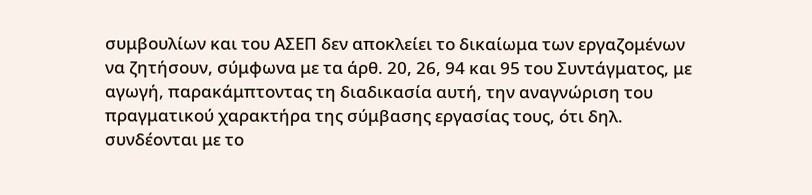συμβουλίων και του ΑΣΕΠ δεν αποκλείει το δικαίωμα των εργαζομένων να ζητήσουν, σύμφωνα με τα άρθ. 20, 26, 94 και 95 του Συντάγματος, με αγωγή, παρακάμπτοντας τη διαδικασία αυτή, την αναγνώριση του πραγματικού χαρακτήρα της σύμβασης εργασίας τους, ότι δηλ. συνδέονται με το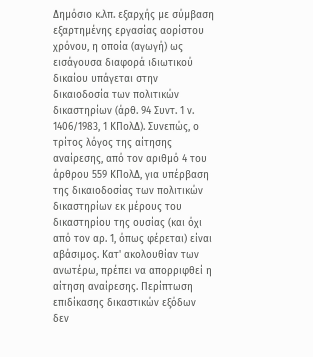Δημόσιο κ.λπ. εξαρχής με σύμβαση εξαρτημένης εργασίας αορίστου χρόνου, η οποία (αγωγή) ως εισάγουσα διαφορά ιδιωτικού δικαίου υπάγεται στην δικαιοδοσία των πολιτικών δικαστηρίων (άρθ. 94 Συντ. 1 ν. 1406/1983, 1 ΚΠολΔ). Συνεπώς, ο τρίτος λόγος της αίτησης αναίρεσης, από τον αριθμό 4 του άρθρου 559 ΚΠολΔ, για υπέρβαση της δικαιοδοσίας των πολιτικών δικαστηρίων εκ μέρους του δικαστηρίου της ουσίας (και όχι από τον αρ. 1, όπως φέρεται) είναι αβάσιμος. Κατ' ακολουθίαν των ανωτέρω, πρέπει να απορριφθεί η αίτηση αναίρεσης. Περίπτωση επιδίκασης δικαστικών εξόδων δεν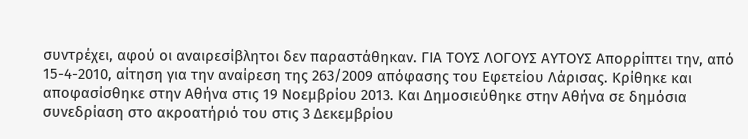συντρέχει, αφού οι αναιρεσίβλητοι δεν παραστάθηκαν. ΓΙΑ ΤΟΥΣ ΛΟΓΟΥΣ ΑΥΤΟΥΣ Απορρίπτει την, από 15-4-2010, αίτηση για την αναίρεση της 263/2009 απόφασης του Εφετείου Λάρισας. Κρίθηκε και αποφασίσθηκε στην Αθήνα στις 19 Νοεμβρίου 2013. Και Δημοσιεύθηκε στην Αθήνα σε δημόσια συνεδρίαση στο ακροατήριό του στις 3 Δεκεμβρίου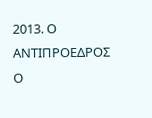2013. Ο ΑΝΤΙΠΡΟΕΔΡΟΣ Ο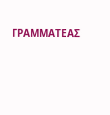ΓΡΑΜΜΑΤΕΑΣ